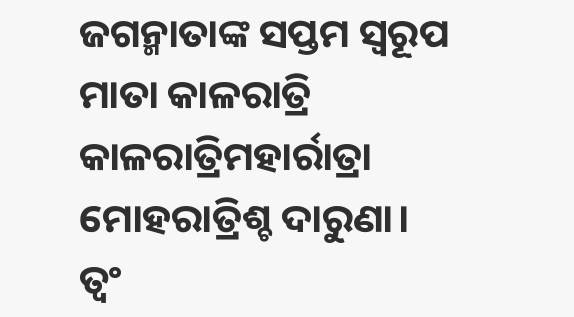ଜଗନ୍ମାତାଙ୍କ ସପ୍ତମ ସ୍ବରୂପ
ମାତା କାଳରାତ୍ରି
କାଳରାତ୍ରିମହାର୍ରାତ୍ରା
ମୋହରାତ୍ରିଶ୍ଚ ଦାରୁଣା।
ତ୍ବଂ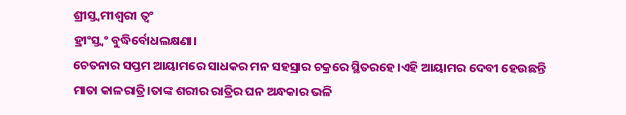ଶ୍ରୀସ୍ତ୍ବମୀଶ୍ବରୀ ତ୍ବଂ
ହ୍ରୀଂସ୍ତ୍ବଂ ବୁଦ୍ଧିର୍ବୋଧଲକ୍ଷଣା।
ଚେତନାର ସପ୍ତମ ଆୟାମରେ ସାଧକର ମନ ସହସ୍ରାର ଚକ୍ରରେ ସ୍ଥିତରହେ।ଏହି ଆୟାମର ଦେବୀ ହେଉଛନ୍ତି ମାତା କାଳରାତ୍ରି।ତାଙ୍କ ଶରୀର ରାତ୍ରିର ଘନ ଅନ୍ଧକାର ଭଳି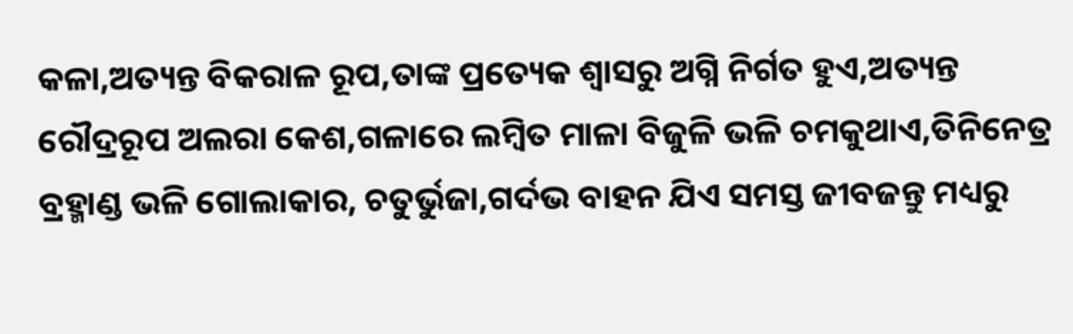କଳା,ଅତ୍ୟନ୍ତ ବିକରାଳ ରୂପ,ତାଙ୍କ ପ୍ରତ୍ୟେକ ଶ୍ବାସରୁ ଅଗ୍ନି ନିର୍ଗତ ହୁଏ,ଅତ୍ୟନ୍ତ ରୌଦ୍ରରୂପ ଅଲରା କେଶ,ଗଳାରେ ଲମ୍ବିତ ମାଳା ବିଜୁଳି ଭଳି ଚମକୁଥାଏ,ତିନିନେତ୍ର ବ୍ରହ୍ମାଣ୍ଡ ଭଳି ଗୋଲାକାର, ଚତୁର୍ଭୁଜା,ଗର୍ଦଭ ବାହନ ଯିଏ ସମସ୍ତ ଜୀବଜନ୍ତୁ ମଧ୍ୟରୁ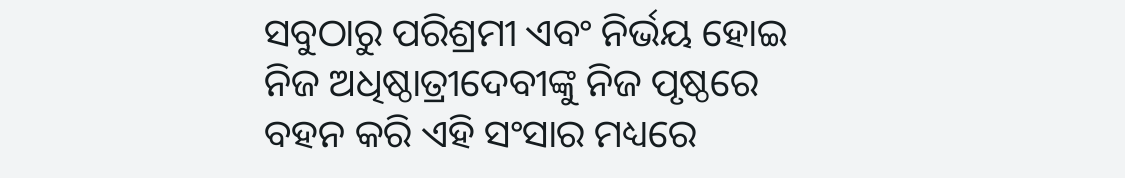ସବୁଠାରୁ ପରିଶ୍ରମୀ ଏବଂ ନିର୍ଭୟ ହୋଇ ନିଜ ଅଧିଷ୍ଠାତ୍ରୀଦେବୀଙ୍କୁ ନିଜ ପୃଷ୍ଠରେ ବହନ କରି ଏହି ସଂସାର ମଧ୍ୟରେ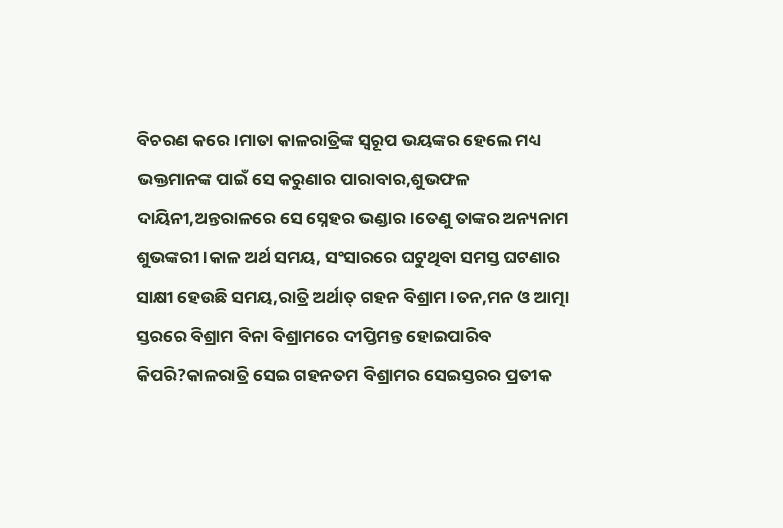ବିଚରଣ କରେ।ମାତା କାଳରାତ୍ରିଙ୍କ ସ୍ବରୂପ ଭୟଙ୍କର ହେଲେ ମଧ୍ୟ ଭକ୍ତମାନଙ୍କ ପାଇଁ ସେ କରୁଣାର ପାରାବାର,ଶୁଭଫଳ ଦାୟିନୀ,ଅନ୍ତରାଳରେ ସେ ସ୍ନେହର ଭଣ୍ଡାର।ତେଣୁ ତାଙ୍କର ଅନ୍ୟନାମ ଶୁଭଙ୍କରୀ।କାଳ ଅର୍ଥ ସମୟ, ସଂସାରରେ ଘଟୁଥିବା ସମସ୍ତ ଘଟଣାର ସାକ୍ଷୀ ହେଉଛି ସମୟ,ରାତ୍ରି ଅର୍ଥାତ୍ ଗହନ ବିଶ୍ରାମ।ତନ,ମନ ଓ ଆତ୍ମା ସ୍ତରରେ ବିଶ୍ରାମ ବିନା ବିଶ୍ରାମରେ ଦୀପ୍ତିମନ୍ତ ହୋଇପାରିବ କିପରି?କାଳରାତ୍ରି ସେଇ ଗହନତମ ବିଶ୍ରାମର ସେଇସ୍ତରର ପ୍ରତୀକ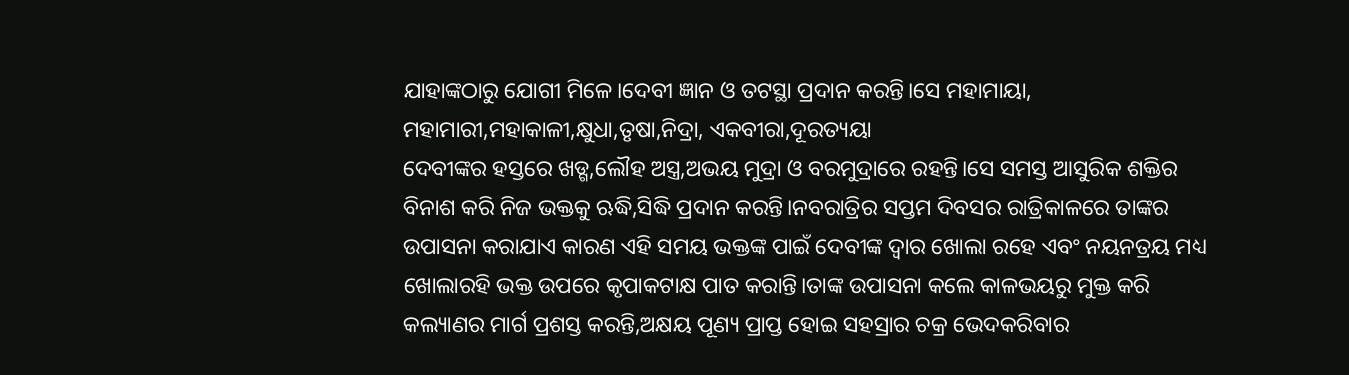ଯାହାଙ୍କଠାରୁ ଯୋଗୀ ମିଳେ।ଦେବୀ ଜ୍ଞାନ ଓ ତଟସ୍ଥା ପ୍ରଦାନ କରନ୍ତି।ସେ ମହାମାୟା, ମହାମାରୀ,ମହାକାଳୀ,କ୍ଷୁଧା,ତୃଷା,ନିଦ୍ରା, ଏକବୀରା,ଦୂରତ୍ୟୟା
ଦେବୀଙ୍କର ହସ୍ତରେ ଖଡ୍ଗ,ଲୌହ ଅସ୍ତ୍ର,ଅଭୟ ମୁଦ୍ରା ଓ ବରମୁଦ୍ରାରେ ରହନ୍ତି।ସେ ସମସ୍ତ ଆସୁରିକ ଶକ୍ତିର ବିନାଶ କରି ନିଜ ଭକ୍ତକୁ ଋଦ୍ଧି,ସିଦ୍ଧି ପ୍ରଦାନ କରନ୍ତି।ନବରାତ୍ରିର ସପ୍ତମ ଦିବସର ରାତ୍ରିକାଳରେ ତାଙ୍କର ଉପାସନା କରାଯାଏ କାରଣ ଏହି ସମୟ ଭକ୍ତଙ୍କ ପାଇଁ ଦେବୀଙ୍କ ଦ୍ବାର ଖୋଲା ରହେ ଏବଂ ନୟନତ୍ରୟ ମଧ୍ୟ ଖୋଲାରହି ଭକ୍ତ ଉପରେ କୃପାକଟାକ୍ଷ ପାତ କରାନ୍ତି।ତାଙ୍କ ଉପାସନା କଲେ କାଳଭୟରୁ ମୁକ୍ତ କରି କଲ୍ୟାଣର ମାର୍ଗ ପ୍ରଶସ୍ତ କରନ୍ତି,ଅକ୍ଷୟ ପୂଣ୍ୟ ପ୍ରାପ୍ତ ହୋଇ ସହସ୍ରାର ଚକ୍ର ଭେଦକରିବାର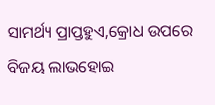ସାମର୍ଥ୍ୟ ପ୍ରାପ୍ତହୁଏ,କ୍ରୋଧ ଉପରେ ବିଜୟ ଲାଭହୋଇ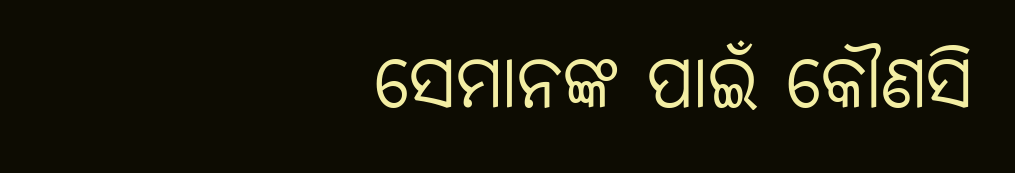ସେମାନଙ୍କ ପାଇଁ କୌଣସି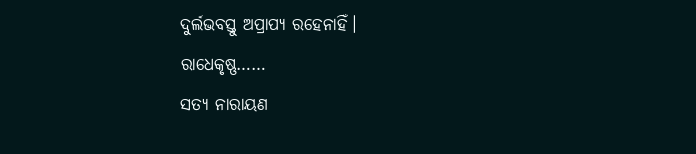ଦୁର୍ଲଭବସ୍ତୁ ଅପ୍ରାପ୍ୟ ରହେନାହିଁ।
ରାଧେକୃଷ୍ଣ……
ସତ୍ୟ ନାରାୟଣ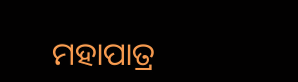ମହାପାତ୍ର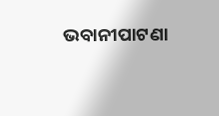ଭବାନୀପାଟଣା